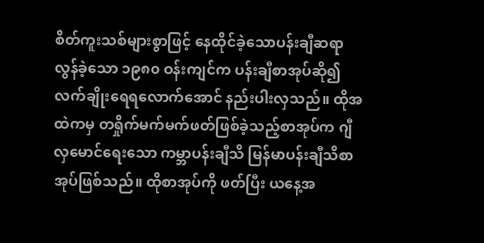စိတ်ကူးသစ်များစွာဖြင့် နေထိုင်ခဲ့သောပန်းချီဆရာ
လွန်ခဲ့သော ၁၉၈၀ ဝန်းကျင်က ပန်းချီစာအုပ်ဆို၍ လက်ချိုးရေရလောက်အောင် နည်းပါးလှသည်။ ထိုအထဲကမှ တရှိုက်မက်မက်ဖတ်ဖြစ်ခဲ့သည့်စာအုပ်က ဂျီလှမောင်ရေးသော ကမ္ဘာပန်းချီသိ မြန်မာပန်းချီသိစာအုပ်ဖြစ်သည်။ ထိုစာအုပ်ကို ဖတ်ပြီး ယနေ့အ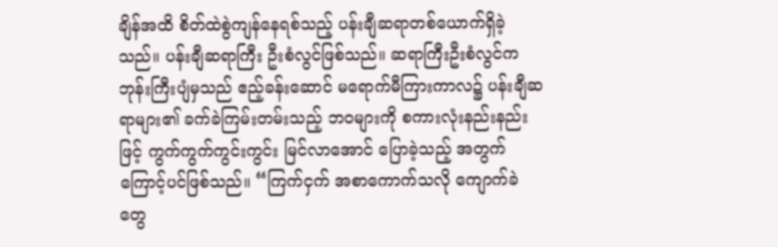ချိန်အထိ စိတ်ထဲစွဲကျန်နေရစ်သည့် ပန်းချီဆရာတစ်ယောက်ရှိခဲ့သည်။ ပန်းချီဆရာကြီး ဦးစံလွင်ဖြစ်သည်။ ဆရာကြီးဦးစံလွင်က ဘုန်းကြီးပျံမှသည် ဧည့်ခန်းဆောင် မရောက်မီကြားကာလ၌ ပန်းချီဆရာများ၏ ခက်ခဲကြမ်းတမ်းသည့် ဘဝများကို စကားလုံးနည်းနည်းဖြင့် ကွက်ကွက်ကွင်းကွင်း မြင်လာအောင် ပြောခဲ့သည့် အတွက်ကြောင့်ပင်ဖြစ်သည်။ “ကြက်ငှက် အစာကောက်သလို ကျောက်ခဲတွေ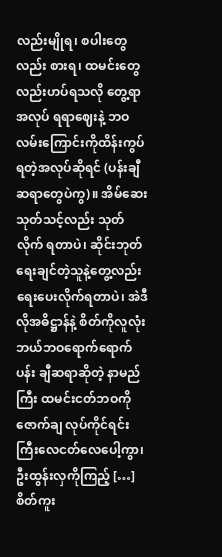လည်းမျိုရ၊ စပါးတွေလည်း စားရ၊ ထမင်းတွေလည်းဟပ်ရသလို တွေ့ရာအလုပ် ရရာဈေးနဲ့ ဘဝလမ်းကြောင်းကိုထိန်းကွပ်ရတဲ့အလုပ်ဆိုရင် (ပန်းချီဆရာတွေပဲကွ)။ အိမ်ဆေး သုတ်သင့်လည်း သုတ်လိုက် ရတာပဲ၊ ဆိုင်းဘုတ်ရေးချင်တဲ့သူနဲ့တွေ့လည်းရေးပေးလိုက်ရတာပဲ၊ အဲဒီလိုအဓိဋ္ဌာန်နဲ့ စိတ်ကိုလူလုံးဘယ်ဘဝရောက်ရောက် ပန်း ချီဆရာဆိုတဲ့ နာမည်ကြီး ထမင်းငတ်ဘဝကို ဇောက်ချ လုပ်ကိုင်ရင်း ကြီးလေငတ်လေပေါ့ကွာ၊ ဦးထွန်းလှကိုကြည့် […]
စိတ်ကူး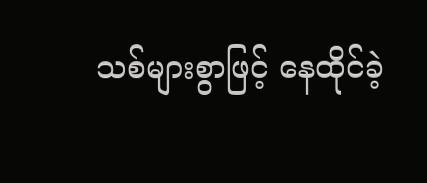သစ်များစွာဖြင့် နေထိုင်ခဲ့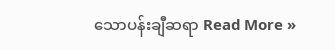သောပန်းချီဆရာ Read More »